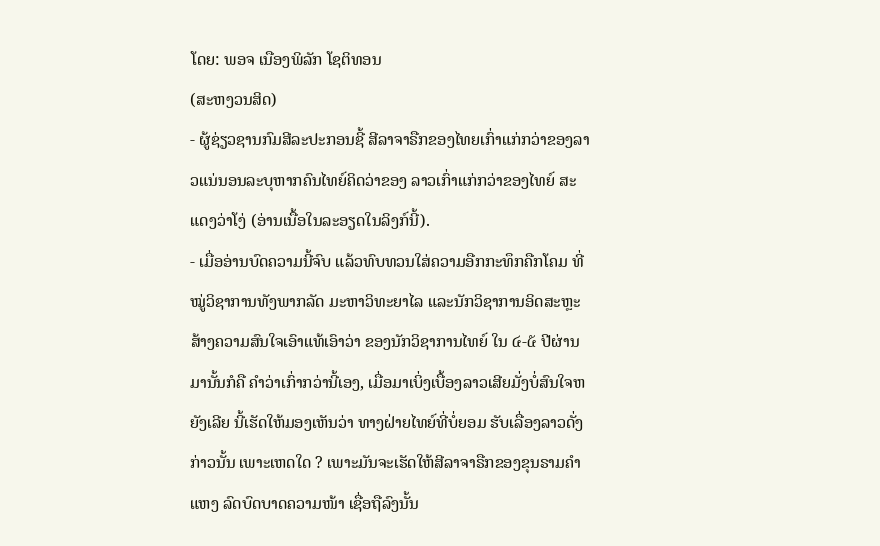ໂດຍ: ພອຈ ເນືອງພິລັກ ໂຊຕິທອນ
(ສະຫງວນສິດ)
- ຜູ້ຊ່ຽວຊານກົມສີລະປະກອນຊີ້ ສີລາຈາຣືກຂອງໄທຍເກົ່າແກ່ກວ່າຂອງລາວແນ່ນອນລະບຸຫາກຄົນໄທຍ໌ຄິດວ່າຂອງ ລາວເກົ່າແກ່ກວ່າຂອງໄທຍ໌ ສະແດງວ່າໂງ່ (ອ່ານເນື້ອໃນລະອຽດໃນລິງກ໌ນີ້).
- ເມື່ອອ່ານບົດຄວາມນີ້ຈົບ ແລ້ວທົບທວນໃສ່ຄວາມອືກກະທຶກຄືກໂຄມ ທີ່ໝູ່ວິຊາການທັງພາກລັດ ມະຫາວິທະຍາໄລ ແລະນັກວິຊາການອິດສະຫຼະ ສ້າງຄວາມສົນໃຈເອົາແທ້ເອົາວ່າ ຂອງນັກວິຊາການໄທຍ໌ ໃນ ໔-໕ ປີຜ່ານມານັ້ນກໍຄື ຄຳວ່າເກົ່າກວ່ານີ້ເອງ, ເມື່ອມາເບິ່ງເບື້ອງລາວເສີຍມັ່ງບໍ່ສົນໃຈຫຍັງເລີຍ ນີ້ເຮັດໃຫ້ມອງເຫັນວ່າ ທາງຝ່າຍໄທຍ໌ທີ່ບໍ່ຍອມ ຮັບເລື່ອງລາວດັ່ງກ່າວນັ້ນ ເພາະເຫດໃດ ? ເພາະມັນຈະເຮັດໃຫ້ສີລາຈາຣືກຂອງຂຸນຣາມຄຳແຫງ ລົດບົດບາດຄວາມໜ້າ ເຊື່ອຖືລົງນັ້ນ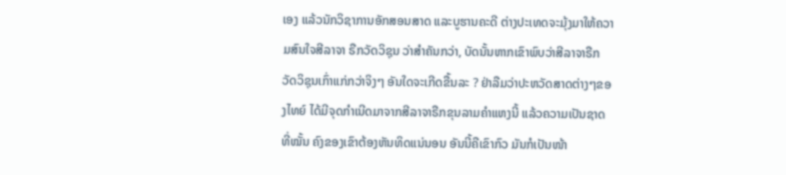ເອງ ແລ້ວນັກວິຊາການອັກສອນສາດ ແລະບູຮານຄະດີ ຕ່າງປະເທດຈະມຸ້ງມາໃຫ້ຄວາມສົນໃຈສີລາຈາ ຣືກວັດວິຊຸນ ວ່າສຳຄັນກວ່າ, ບັດນັ້ນຫາກເຂົາພົບວ່າສີລາຈາຣືກວັດວິຊຸນເກົ່າແກ່ກວ່າຈິງໆ ອັນໃດຈະເກີດຂື້ນລະ ? ຢ່າລືມວ່າປະຫວັດສາດຕ່າງໆຂອງໄທຍ໌ ໄດ້ມີຈຸດກຳເນີດມາຈາກສີລາຈາຣືກຂຸນລາມຄຳແຫງນີ້ ແລ້ວຄວາມເປັນຊາດທີ່ໝັ້ນ ຄົງຂອງເຂົາຕ້ອງຫັນທິດແນ່ນອນ ອັນນີ້ຄືເຂົາກົວ ມັນກໍເປັນໜ້າ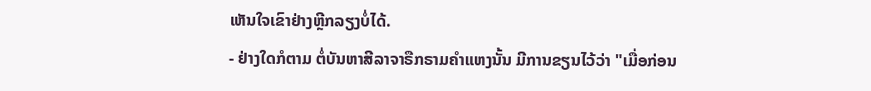ເຫັນໃຈເຂົາຢ່າງຫຼີກລຽງບໍ່ໄດ້.
- ຢ່າງໃດກໍຕາມ ຕໍ່ບັນຫາສີລາຈາຣືກຣາມຄຳແຫງນັ້ນ ມີການຂຽນໄວ້ວ່າ "ເມື່ອກ່ອນ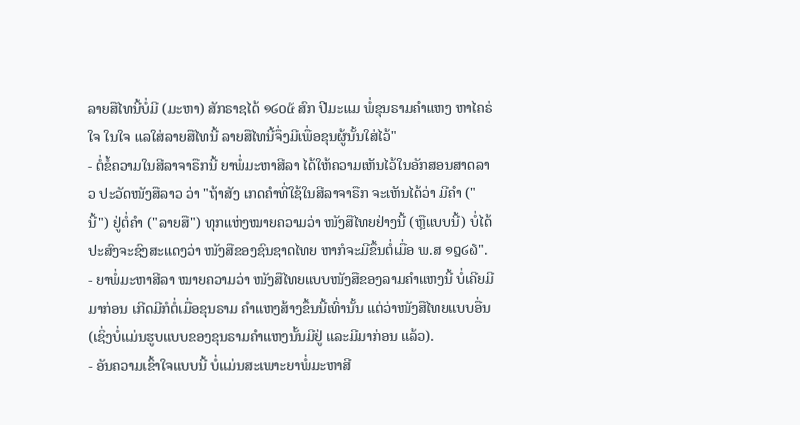ລາຍສືໄທນີ້ບໍ່ມີ (ມະຫາ) ສັກຣາຊໄດ້ ໑໒໐໕ ສົກ ປີມະແມ ພໍ່ຂຸນຣາມຄຳແຫງ ຫາໄຄຣ່ໃຈ ໃນໃຈ ແລໃສ່ລາຍສືໄທນີ້ ລາຍສືໄທນີ້ຈຶ່ງມີເພື່ອຂຸນຜູ້ນັ້ນໃສ່ໄວ້"
- ຕໍ່ຂໍ້ຄວາມໃນສີລາຈາຣືກນີ້ ຍາພໍ່ມະຫາສີລາ ໄດ້ໃຫ້ຄວາມເຫັນໄວ້ໃນອັກສອນສາດລາວ ປະວັດໜັງສືລາວ ວ່າ "ຖ້າສັງ ເກດຄຳທີ່ໃຊ້ໃນສີລາຈາຣືກ ຈະເຫັນໄດ້ວ່າ ມີຄຳ ("ນີ້") ຢູ່ຕໍ່ຄຳ ("ລາຍສື") ທຸກແຫ່ງໝາຍຄວາມວ່າ ໜັງສືໄທຍຢ່າງນີ້ (ຫຼືແບບນີ້) ບໍ່ໄດ້ປະສົງຈະຊົງສະແດງວ່າ ໜັງສືຂອງຊົນຊາດໄທຍ ຫາກໍຈະມີຂຶ້ນຕໍ່ເມື່ອ ພ.ສ ໑໘໒໖".
- ຍາພໍ່ມະຫາສີລາ ໝາຍຄວາມວ່າ ໜັງສືໄທຍແບບໜັງສືຂອງລາມຄຳແຫງນີ້ ບໍ່ເຄີຍມີມາກ່ອນ ເກີດມີກໍຕໍ່ເມື່ອຂຸນຣາມ ຄຳແຫງສ້າງຂຶ້ນນີ້ເທົ່ານັ້ນ ແຕ່ວ່າໜັງສືໄທຍແບບອື່ນ(ເຊິ່ງບໍ່ແມ່ນຮູບແບບຂອງຂຸນຣາມຄຳແຫງນັ້ນມີຢູ່ ແລະມີມາກ່ອນ ແລ້ວ).
- ອັນຄວາມເຂົ້າໃຈແບບນີ້ ບໍ່ແມ່ນສະເພາະຍາພໍ່ມະຫາສີ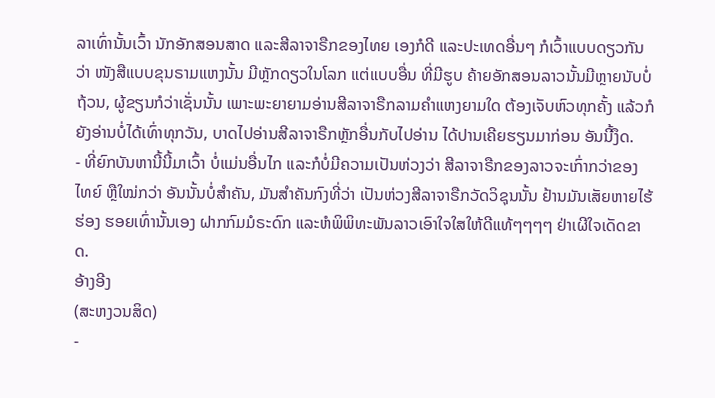ລາເທົ່ານັ້ນເວົ້າ ນັກອັກສອນສາດ ແລະສີລາຈາຣືກຂອງໄທຍ ເອງກໍດີ ແລະປະເທດອື່ນໆ ກໍເວົ້າແບບດຽວກັນວ່າ ໜັງສືແບບຂຸນຣາມແຫງນັ້ນ ມີຫຼັກດຽວໃນໂລກ ແຕ່ແບບອື່ນ ທີ່ມີຮູບ ຄ້າຍອັກສອນລາວນັ້ນມີຫຼາຍນັບບໍ່ຖ້ວນ, ຜູ້ຂຽນກໍວ່າເຊັ່ນນັ້ນ ເພາະພະຍາຍາມອ່ານສີລາຈາຣືກລາມຄຳແຫງຍາມໃດ ຕ້ອງເຈັບຫົວທຸກຄັ້ງ ແລ້ວກໍຍັງອ່ານບໍ່ໄດ້ເທົ່າທຸກວັນ, ບາດໄປອ່ານສີລາຈາຣືກຫຼັກອື່ນກັບໄປອ່ານ ໄດ້ປານເຄີຍຮຽນມາກ່ອນ ອັນນີ້ງຶດ.
- ທີ່ຍົກບັນຫານີ້ນີ້ມາເວົ້າ ບໍ່ແມ່ນອື່ນໄກ ແລະກໍບໍ່ມີຄວາມເປັນຫ່ວງວ່າ ສີລາຈາຣືກຂອງລາວຈະເກົ່າກວ່າຂອງໄທຍ໌ ຫຼືໃໝ່ກວ່າ ອັນນັ້ນບໍ່ສຳຄັນ, ມັນສຳຄັນກົງທີ່ວ່າ ເປັນຫ່ວງສີລາຈາຣືກວັດວິຊຸນນັ້ນ ຢ້ານມັນເສັຍຫາຍໄຮ້ຮ່ອງ ຮອຍເທົ່ານັ້ນເອງ ຝາກກົມມໍຣະດົກ ແລະຫໍພິພິທະພັນລາວເອົາໃຈໃສໃຫ້ດີແທ້ໆໆໆໆ ຢ່າເຜີໃຈເດັດຂາດ.
ອ້າງອີງ
(ສະຫງວນສິດ)
-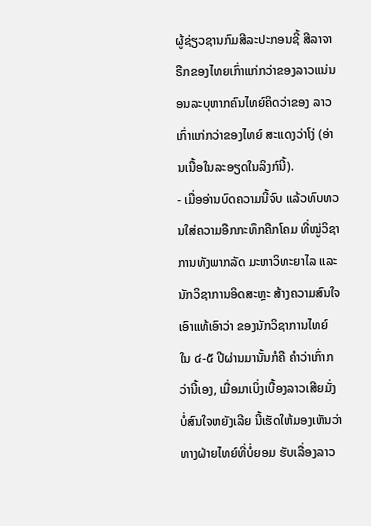ຜູ້ຊ່ຽວຊານກົມສີລະປະກອນຊີ້ ສີລາຈາຣືກຂອງໄທຍເກົ່າແກ່ກວ່າຂອງລາວແນ່ນອນລະບຸຫາກຄົນໄທຍ໌ຄິດວ່າຂອງ ລາວເກົ່າແກ່ກວ່າຂອງໄທຍ໌ ສະແດງວ່າໂງ່ (ອ່ານເນື້ອໃນລະອຽດໃນລິງກ໌ນີ້).
- ເມື່ອອ່ານບົດຄວາມນີ້ຈົບ ແລ້ວທົບທວນໃສ່ຄວາມອືກກະທຶກຄືກໂຄມ ທີ່ໝູ່ວິຊາການທັງພາກລັດ ມະຫາວິທະຍາໄລ ແລະນັກວິຊາການອິດສະຫຼະ ສ້າງຄວາມສົນໃຈເອົາແທ້ເອົາວ່າ ຂອງນັກວິຊາການໄທຍ໌ ໃນ ໔-໕ ປີຜ່ານມານັ້ນກໍຄື ຄຳວ່າເກົ່າກວ່ານີ້ເອງ, ເມື່ອມາເບິ່ງເບື້ອງລາວເສີຍມັ່ງບໍ່ສົນໃຈຫຍັງເລີຍ ນີ້ເຮັດໃຫ້ມອງເຫັນວ່າ ທາງຝ່າຍໄທຍ໌ທີ່ບໍ່ຍອມ ຮັບເລື່ອງລາວ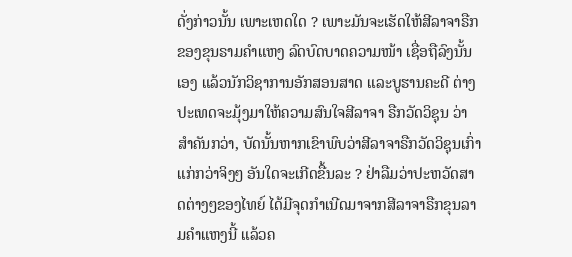ດັ່ງກ່າວນັ້ນ ເພາະເຫດໃດ ? ເພາະມັນຈະເຮັດໃຫ້ສີລາຈາຣືກຂອງຂຸນຣາມຄຳແຫງ ລົດບົດບາດຄວາມໜ້າ ເຊື່ອຖືລົງນັ້ນເອງ ແລ້ວນັກວິຊາການອັກສອນສາດ ແລະບູຮານຄະດີ ຕ່າງປະເທດຈະມຸ້ງມາໃຫ້ຄວາມສົນໃຈສີລາຈາ ຣືກວັດວິຊຸນ ວ່າສຳຄັນກວ່າ, ບັດນັ້ນຫາກເຂົາພົບວ່າສີລາຈາຣືກວັດວິຊຸນເກົ່າແກ່ກວ່າຈິງໆ ອັນໃດຈະເກີດຂື້ນລະ ? ຢ່າລືມວ່າປະຫວັດສາດຕ່າງໆຂອງໄທຍ໌ ໄດ້ມີຈຸດກຳເນີດມາຈາກສີລາຈາຣືກຂຸນລາມຄຳແຫງນີ້ ແລ້ວຄ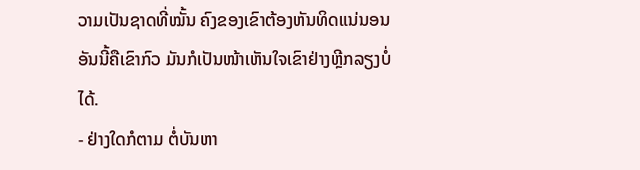ວາມເປັນຊາດທີ່ໝັ້ນ ຄົງຂອງເຂົາຕ້ອງຫັນທິດແນ່ນອນ ອັນນີ້ຄືເຂົາກົວ ມັນກໍເປັນໜ້າເຫັນໃຈເຂົາຢ່າງຫຼີກລຽງບໍ່ໄດ້.
- ຢ່າງໃດກໍຕາມ ຕໍ່ບັນຫາ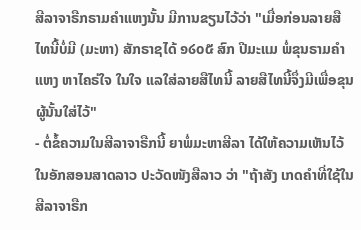ສີລາຈາຣືກຣາມຄຳແຫງນັ້ນ ມີການຂຽນໄວ້ວ່າ "ເມື່ອກ່ອນລາຍສືໄທນີ້ບໍ່ມີ (ມະຫາ) ສັກຣາຊໄດ້ ໑໒໐໕ ສົກ ປີມະແມ ພໍ່ຂຸນຣາມຄຳແຫງ ຫາໄຄຣ່ໃຈ ໃນໃຈ ແລໃສ່ລາຍສືໄທນີ້ ລາຍສືໄທນີ້ຈຶ່ງມີເພື່ອຂຸນຜູ້ນັ້ນໃສ່ໄວ້"
- ຕໍ່ຂໍ້ຄວາມໃນສີລາຈາຣືກນີ້ ຍາພໍ່ມະຫາສີລາ ໄດ້ໃຫ້ຄວາມເຫັນໄວ້ໃນອັກສອນສາດລາວ ປະວັດໜັງສືລາວ ວ່າ "ຖ້າສັງ ເກດຄຳທີ່ໃຊ້ໃນສີລາຈາຣືກ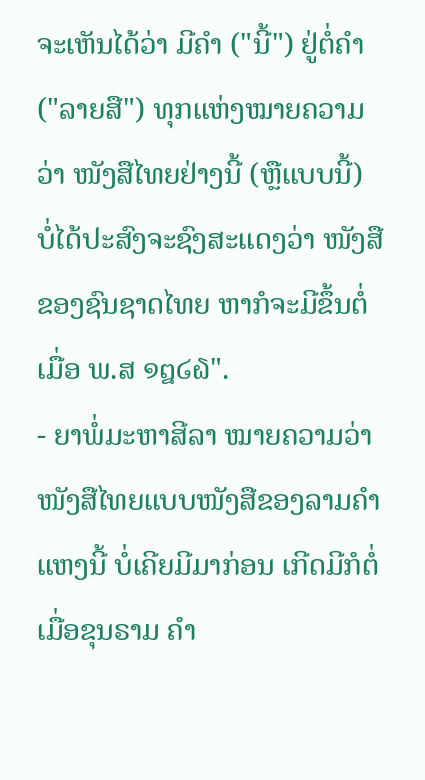ຈະເຫັນໄດ້ວ່າ ມີຄຳ ("ນີ້") ຢູ່ຕໍ່ຄຳ ("ລາຍສື") ທຸກແຫ່ງໝາຍຄວາມວ່າ ໜັງສືໄທຍຢ່າງນີ້ (ຫຼືແບບນີ້) ບໍ່ໄດ້ປະສົງຈະຊົງສະແດງວ່າ ໜັງສືຂອງຊົນຊາດໄທຍ ຫາກໍຈະມີຂຶ້ນຕໍ່ເມື່ອ ພ.ສ ໑໘໒໖".
- ຍາພໍ່ມະຫາສີລາ ໝາຍຄວາມວ່າ ໜັງສືໄທຍແບບໜັງສືຂອງລາມຄຳແຫງນີ້ ບໍ່ເຄີຍມີມາກ່ອນ ເກີດມີກໍຕໍ່ເມື່ອຂຸນຣາມ ຄຳ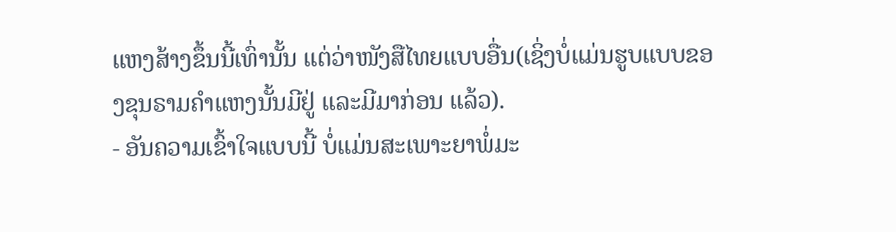ແຫງສ້າງຂຶ້ນນີ້ເທົ່ານັ້ນ ແຕ່ວ່າໜັງສືໄທຍແບບອື່ນ(ເຊິ່ງບໍ່ແມ່ນຮູບແບບຂອງຂຸນຣາມຄຳແຫງນັ້ນມີຢູ່ ແລະມີມາກ່ອນ ແລ້ວ).
- ອັນຄວາມເຂົ້າໃຈແບບນີ້ ບໍ່ແມ່ນສະເພາະຍາພໍ່ມະ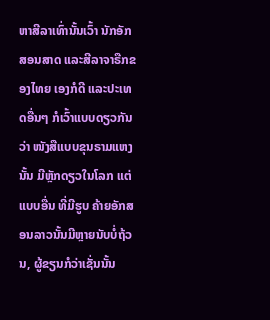ຫາສີລາເທົ່ານັ້ນເວົ້າ ນັກອັກສອນສາດ ແລະສີລາຈາຣືກຂອງໄທຍ ເອງກໍດີ ແລະປະເທດອື່ນໆ ກໍເວົ້າແບບດຽວກັນວ່າ ໜັງສືແບບຂຸນຣາມແຫງນັ້ນ ມີຫຼັກດຽວໃນໂລກ ແຕ່ແບບອື່ນ ທີ່ມີຮູບ ຄ້າຍອັກສອນລາວນັ້ນມີຫຼາຍນັບບໍ່ຖ້ວນ, ຜູ້ຂຽນກໍວ່າເຊັ່ນນັ້ນ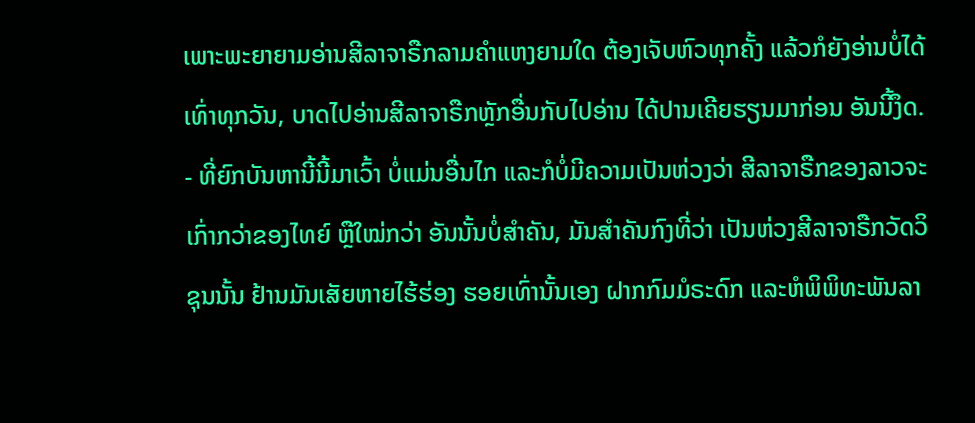ເພາະພະຍາຍາມອ່ານສີລາຈາຣືກລາມຄຳແຫງຍາມໃດ ຕ້ອງເຈັບຫົວທຸກຄັ້ງ ແລ້ວກໍຍັງອ່ານບໍ່ໄດ້ເທົ່າທຸກວັນ, ບາດໄປອ່ານສີລາຈາຣືກຫຼັກອື່ນກັບໄປອ່ານ ໄດ້ປານເຄີຍຮຽນມາກ່ອນ ອັນນີ້ງຶດ.
- ທີ່ຍົກບັນຫານີ້ນີ້ມາເວົ້າ ບໍ່ແມ່ນອື່ນໄກ ແລະກໍບໍ່ມີຄວາມເປັນຫ່ວງວ່າ ສີລາຈາຣືກຂອງລາວຈະເກົ່າກວ່າຂອງໄທຍ໌ ຫຼືໃໝ່ກວ່າ ອັນນັ້ນບໍ່ສຳຄັນ, ມັນສຳຄັນກົງທີ່ວ່າ ເປັນຫ່ວງສີລາຈາຣືກວັດວິຊຸນນັ້ນ ຢ້ານມັນເສັຍຫາຍໄຮ້ຮ່ອງ ຮອຍເທົ່ານັ້ນເອງ ຝາກກົມມໍຣະດົກ ແລະຫໍພິພິທະພັນລາ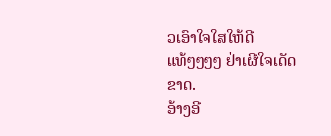ວເອົາໃຈໃສໃຫ້ດີແທ້ໆໆໆໆ ຢ່າເຜີໃຈເດັດຂາດ.
ອ້າງອີ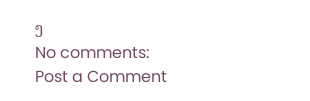ງ
No comments:
Post a Comment